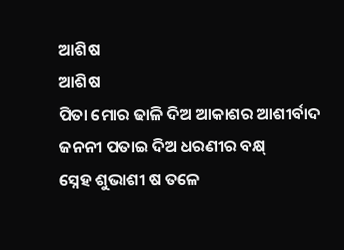ଆଶିଷ
ଆଶିଷ
ପିତା ମୋର ଢାଳି ଦିଅ ଆକାଶର ଆଶୀର୍ବାଦ
ଜନନୀ ପତାଇ ଦିଅ ଧରଣୀର ବକ୍ଷ୍
ସ୍ନେହ ଶୁଭାଶୀ ଷ ତଳେ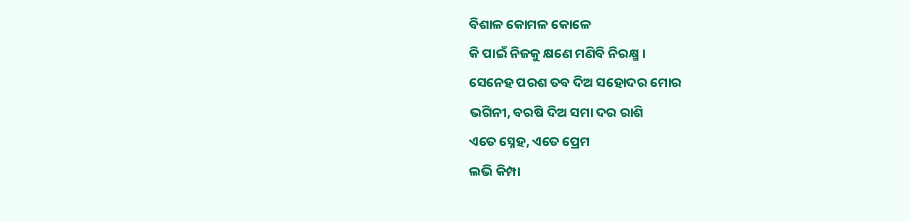ବିଶାଳ କୋମଳ କୋଳେ
କି ପାଇଁ ନିଜକୁ କ୍ଷଣେ ମଣିବି ନିରକ୍ଷ୍ମ ।
ସେନେହ ପରଶ ତବ ଦିଅ ସହୋଦର ମୋର
ଭଗିନୀ, ବରଷି ଦିଅ ସମା ଦର ରାଶି
ଏତେ ସ୍ନେହ, ଏତେ ପ୍ରେମ
ଲଭି କିମ୍ପା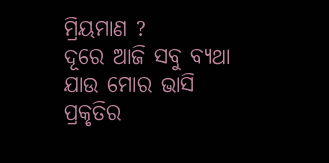ମ୍ରିୟମାଣ ?
ଦୂରେ ଆଜି ସବୁ ବ୍ୟଥା ଯାଉ ମୋର ଭାସି
ପ୍ରକୃତିର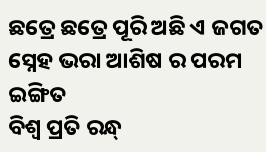ଛତ୍ରେ ଛତ୍ରେ ପୂରି ଅଛି ଏ ଜଗତ
ସ୍ନେହ ଭରା ଆଶିଷ ର ପରମ ଇଙ୍ଗିତ
ବିଶ୍ଵ ପ୍ରତି ରନ୍ଧ୍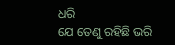ଧରି
ଯେ ତେଣୁ ରହିଛି ଭରି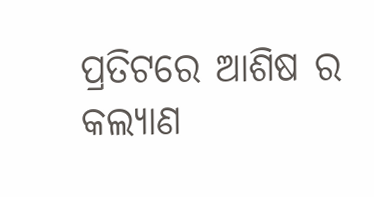ପ୍ରତିଟରେ ଆଶିଷ ର କଲ୍ୟାଣ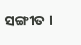ସଙ୍ଗୀତ ।